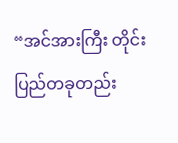“အင်အားကြီး တိုင်းပြည်တခုတည်း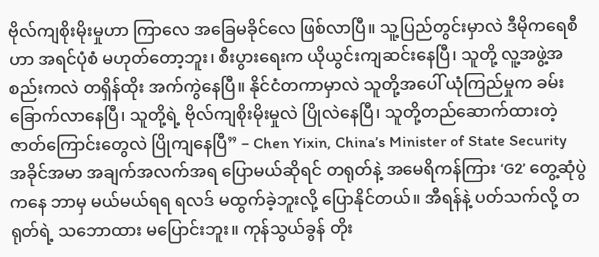ဗိုလ်ကျစိုးမိုးမှုဟာ ကြာလေ အခြေမခိုင်လေ ဖြစ်လာပြီ။ သူ့ပြည်တွင်းမှာလဲ ဒီမိုကရေစီဟာ အရင်ပုံစံ မဟုတ်တော့ဘူး၊ စီးပွားရေးက ယိုယွင်းကျဆင်းနေပြီ၊ သူတို့ လူ့အဖွဲ့အစည်းကလဲ တရှိန်ထိုး အက်ကွဲနေပြီ။ နိုင်ငံတကာမှာလဲ သူတို့အပေါ် ယုံကြည်မှုက ခမ်းခြောက်လာနေပြီ၊ သူတို့ရဲ့ ဗိုလ်ကျစိုးမိုးမှုလဲ ပြိုလဲနေပြီ၊ သူတို့တည်ဆောက်ထားတဲ့ ဇာတ်ကြောင်းတွေလဲ ပြိုကျနေပြီ” – Chen Yixin, China’s Minister of State Security
အခိုင်အမာ အချက်အလက်အရ ပြောမယ်ဆိုရင် တရုတ်နဲ့ အမေရိကန်ကြား ‘G2’ တွေ့ဆုံပွဲကနေ ဘာမှ မယ်မယ်ရရ ရလဒ် မထွက်ခဲ့ဘူးလို့ ပြောနိုင်တယ်။ အီရန်နဲ့ ပတ်သက်လို့ တရုတ်ရဲ့ သဘောထား မပြောင်းဘူး။ ကုန်သွယ်ခွန် တိုး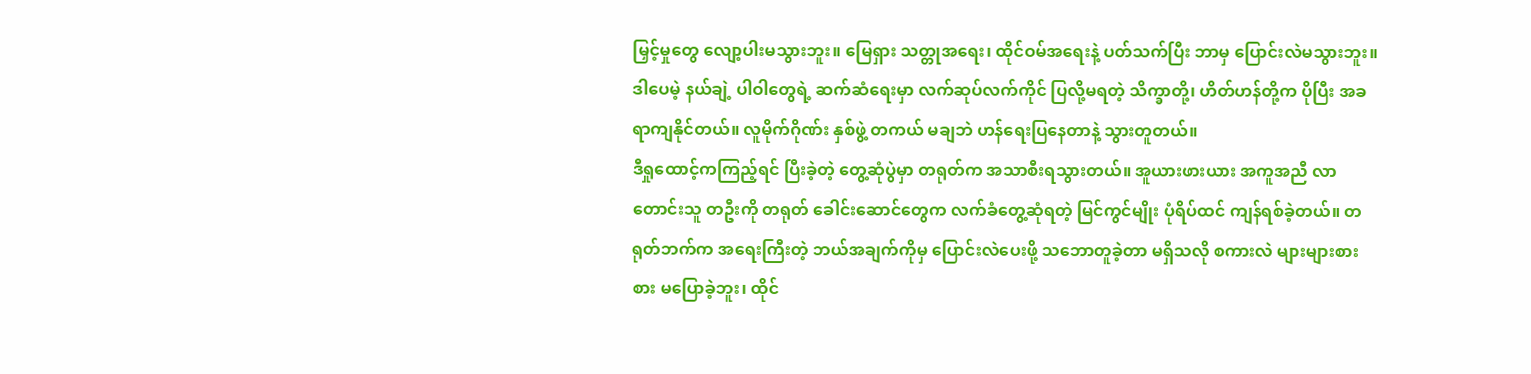မြှင့်မှုတွေ လျော့ပါးမသွားဘူး။ မြေရှား သတ္တုအရေး၊ ထိုင်ဝမ်အရေးနဲ့ ပတ်သက်ပြီး ဘာမှ ပြောင်းလဲမသွားဘူး။ ဒါပေမဲ့ နယ်ချဲ့ ပါဝါတွေရဲ့ ဆက်ဆံရေးမှာ လက်ဆုပ်လက်ကိုင် ပြလို့မရတဲ့ သိက္ခာတို့၊ ဟိတ်ဟန်တို့က ပိုပြီး အခရာကျနိုင်တယ်။ လူမိုက်ဂိုဏ်း နှစ်ဖွဲ့ တကယ် မချဘဲ ဟန်ရေးပြနေတာနဲ့ သွားတူတယ်။
ဒီရှုထောင့်ကကြည့်ရင် ပြီးခဲ့တဲ့ တွေ့ဆုံပွဲမှာ တရုတ်က အသာစီးရသွားတယ်။ အူယားဖားယား အကူအညီ လာတောင်းသူ တဦးကို တရုတ် ခေါင်းဆောင်တွေက လက်ခံတွေ့ဆုံရတဲ့ မြင်ကွင်မျိုး ပုံရိပ်ထင် ကျန်ရစ်ခဲ့တယ်။ တရုတ်ဘက်က အရေးကြီးတဲ့ ဘယ်အချက်ကိုမှ ပြောင်းလဲပေးဖို့ သဘောတူခဲ့တာ မရှိသလို စကားလဲ များများစားစား မပြောခဲ့ဘူး၊ ထိုင်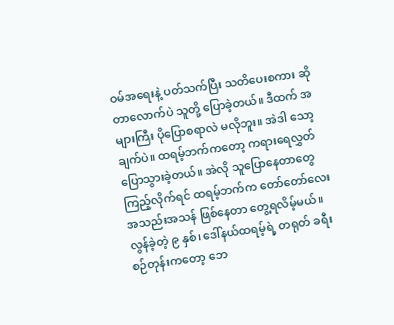ဝမ်အရေးနဲ့ ပတ်သက်ပြီး သတိပေးစကား ဆိုတာလောက်ပဲ သူတို့ ပြောခဲ့တယ်။ ဒီထက် အများကြီး ပိုပြောစရာလဲ မလိုဘူး။ အဲဒါ သော့ချက်ပဲ။ ထရမ့်ဘက်ကတော့ ကရားရေလွှတ် ပြောသွားခဲ့တယ်။ အဲလို သူပြောနေတာတွေ ကြည့်လိုက်ရင် ထရမ့်ဘက်က တော်တော်လေး အသည်းအသန် ဖြစ်နေတာ တွေ့ရလိမ့်မယ်။
လွန်ခဲ့တဲ့ ၉ နှစ်၊ ဒေါ်နယ်ထရမ့်ရဲ့ တရုတ် ခရီးစဉ်တုန်းကတော့ ဘေ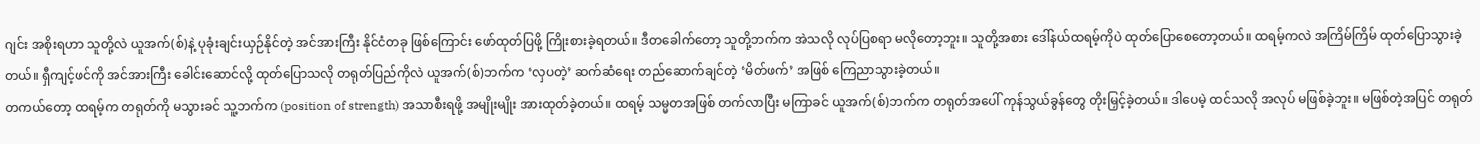ဂျင်း အစိုးရဟာ သူတို့လဲ ယူအက်(စ်)နဲ့ ပုခုံးချင်းယှဉ်နိုင်တဲ့ အင်အားကြီး နိုင်ငံတခု ဖြစ်ကြောင်း ဖော်ထုတ်ပြဖို့ ကြိုးစားခဲ့ရတယ်။ ဒီတခေါက်တော့ သူတို့ဘက်က အဲသလို လုပ်ပြစရာ မလိုတော့ဘူး။ သူတို့အစား ဒေါ်နယ်ထရမ့်ကိုပဲ ထုတ်ပြောစေတော့တယ်။ ထရမ့်ကလဲ အကြိမ်ကြိမ် ထုတ်ပြောသွားခဲ့တယ်။ ရှီကျင့်ဖင်ကို အင်အားကြီး ခေါင်းဆောင်လို့ ထုတ်ပြောသလို တရုတ်ပြည်ကိုလဲ ယူအက်(စ်)ဘက်က ‘လှပတဲ့’ ဆက်ဆံရေး တည်ဆောက်ချင်တဲ့ ‘မိတ်ဖက်’ အဖြစ် ကြေညာသွားခဲ့တယ်။
တကယ်တော့ ထရမ့်က တရုတ်ကို မသွားခင် သူ့ဘက်က (position of strength) အသာစီးရဖို့ အမျိုးမျိုး အားထုတ်ခဲ့တယ်။ ထရမ့် သမ္မတအဖြစ် တက်လာပြီး မကြာခင် ယူအက်(စ်)ဘက်က တရုတ်အပေါ် ကုန်သွယ်ခွန်တွေ တိုးမြှင့်ခဲ့တယ်။ ဒါပေမဲ့ ထင်သလို အလုပ် မဖြစ်ခဲ့ဘူး။ မဖြစ်တဲ့အပြင် တရုတ်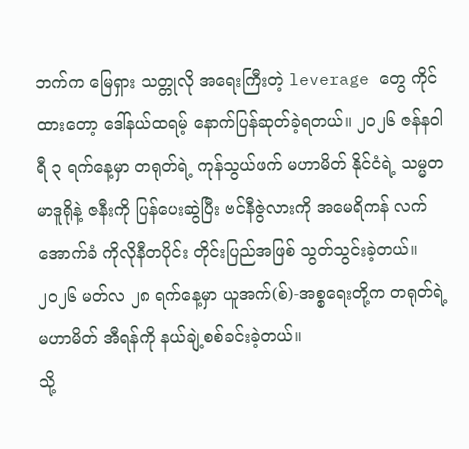ဘက်က မြေရှား သတ္တုလို အရေးကြီးတဲ့ leverage တွေ ကိုင်ထားတော့ ဒေါ်နယ်ထရမ့် နောက်ပြန်ဆုတ်ခဲ့ရတယ်။ ၂၀၂၆ ဇန်နဝါရီ ၃ ရက်နေ့မှာ တရုတ်ရဲ့ ကုန်သွယ်ဖက် မဟာမိတ် နိုင်ငံရဲ့ သမ္မတ မာဒူရိုနဲ့ ဇနီးကို ပြန်ပေးဆွဲပြီး ဗင်နီဇွဲလားကို အမေရိကန် လက်အောက်ခံ ကိုလိုနီတပိုင်း တိုင်းပြည်အဖြစ် သွတ်သွင်းခဲ့တယ်။ ၂၀၂၆ မတ်လ ၂၈ ရက်နေ့မှာ ယူအက်(စ်)-အစ္စရေးတို့က တရုတ်ရဲ့ မဟာမိတ် အီရန်ကို နယ်ချဲ့စစ်ခင်းခဲ့တယ်။
သို့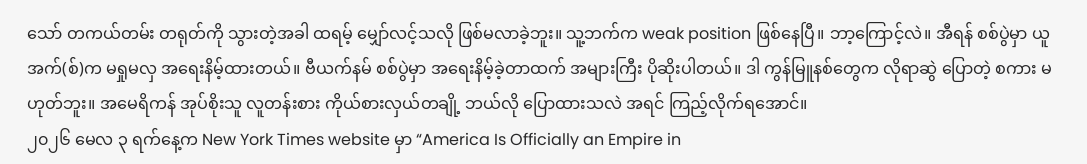သော် တကယ်တမ်း တရုတ်ကို သွားတဲ့အခါ ထရမ့် မျှော်လင့်သလို ဖြစ်မလာခဲ့ဘူး။ သူ့ဘက်က weak position ဖြစ်နေပြီ။ ဘာ့ကြောင့်လဲ။ အီရန် စစ်ပွဲမှာ ယူအက်(စ်)က မရှုမလှ အရေးနိမ့်ထားတယ်။ ဗီယက်နမ် စစ်ပွဲမှာ အရေးနိမ့်ခဲ့တာထက် အများကြီး ပိုဆိုးပါတယ်။ ဒါ ကွန်မြူနစ်တွေက လိုရာဆွဲ ပြောတဲ့ စကား မဟုတ်ဘူး။ အမေရိကန် အုပ်စိုးသူ လူတန်းစား ကိုယ်စားလှယ်တချို့ ဘယ်လို ပြောထားသလဲ အရင် ကြည့်လိုက်ရအောင်။
၂၀၂၆ မေလ ၃ ရက်နေ့က New York Times website မှာ “America Is Officially an Empire in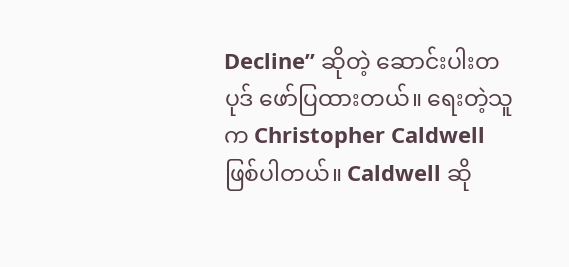Decline” ဆိုတဲ့ ဆောင်းပါးတပုဒ် ဖော်ပြထားတယ်။ ရေးတဲ့သူက Christopher Caldwell ဖြစ်ပါတယ်။ Caldwell ဆို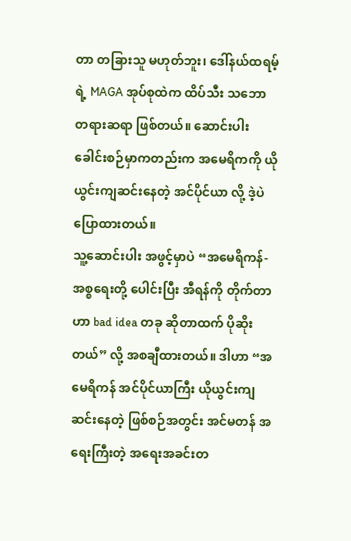တာ တခြားသူ မဟုတ်ဘူး၊ ဒေါ်နယ်ထရမ့်ရဲ့ MAGA အုပ်စုထဲက ထိပ်သီး သဘောတရားဆရာ ဖြစ်တယ်။ ဆောင်းပါး ခေါင်းစဉ်မှာကတည်းက အမေရိကကို ယိုယွင်းကျဆင်းနေတဲ့ အင်ပိုင်ယာ လို့ ဒဲ့ပဲ ပြောထားတယ်။
သူ့ဆောင်းပါး အဖွင့်မှာပဲ “အမေရိကန်-အစ္စရေးတို့ ပေါင်းပြီး အီရန်ကို တိုက်တာဟာ bad idea တခု ဆိုတာထက် ပိုဆိုးတယ်” လို့ အစချီထားတယ်။ ဒါဟာ “အမေရိကန် အင်ပိုင်ယာကြီး ယိုယွင်းကျဆင်းနေတဲ့ ဖြစ်စဉ်အတွင်း အင်မတန် အရေးကြီးတဲ့ အရေးအခင်းတ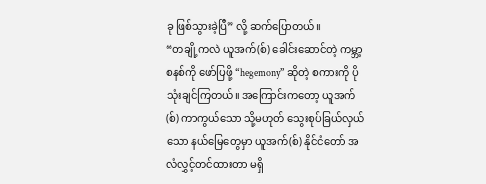ခု ဖြစ်သွားခဲ့ပြီ” လို့ ဆက်ပြောတယ်။
“တချို့ကလဲ ယူအက်(စ်) ခေါင်းဆောင်တဲ့ ကမ္ဘာ့ စနစ်ကို ဖော်ပြဖို့ “hegemony” ဆိုတဲ့ စကားကို ပိုသုံးချင်ကြတယ်။ အကြောင်းကတော့ ယူအက်(စ်) ကာကွယ်သော သို့မဟုတ် သွေးစုပ်ခြယ်လှယ်သော နယ်မြေတွေမှာ ယူအက်(စ်) နိုင်ငံတော် အလံလွှင့်တင်ထားတာ မရှိ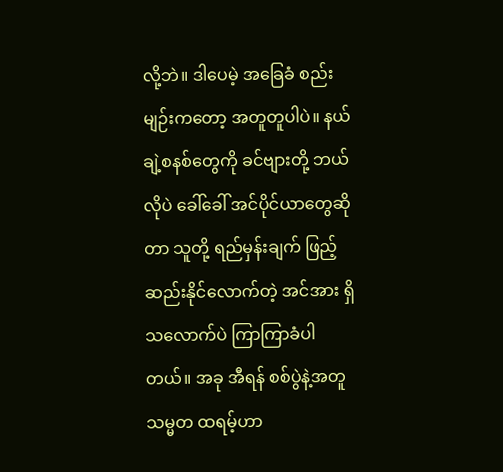လို့ဘဲ။ ဒါပေမဲ့ အခြေခံ စည်းမျဉ်းကတော့ အတူတူပါပဲ။ နယ်ချဲ့စနစ်တွေကို ခင်ဗျားတို့ ဘယ်လိုပဲ ခေါ်ခေါ် အင်ပိုင်ယာတွေဆိုတာ သူတို့ ရည်မှန်းချက် ဖြည့်ဆည်းနိုင်လောက်တဲ့ အင်အား ရှိသလောက်ပဲ ကြာကြာခံပါတယ်။ အခု အီရန် စစ်ပွဲနဲ့အတူ သမ္မတ ထရမ့်ဟာ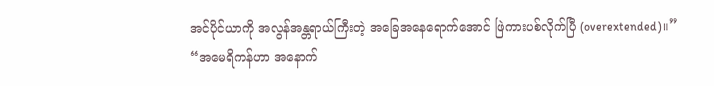အင်ပိုင်ယာကို အလွန်အန္တရာယ်ကြီးတဲ့ အခြေအနေရောက်အောင် ဖြဲကားပစ်လိုက်ပြီ (overextended)။”
“အမေရိကန်ဟာ အနောက်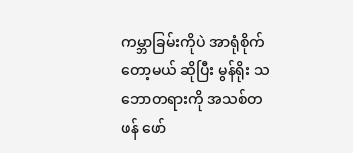ကမ္ဘာခြမ်းကိုပဲ အာရုံစိုက်တော့မယ် ဆိုပြီး မွန်ရိုး သဘောတရားကို အသစ်တဖန် ဖော်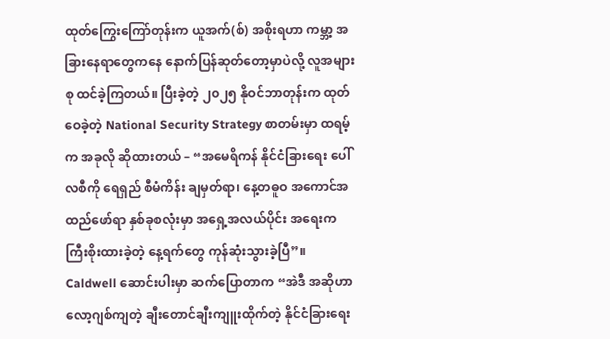ထုတ်ကြွေးကြော်တုန်းက ယူအက်(စ်) အစိုးရဟာ ကမ္ဘာ့ အခြားနေရာတွေကနေ နောက်ပြန်ဆုတ်တော့မှာပဲလို့ လူအများစု ထင်ခဲ့ကြတယ်။ ပြီးခဲ့တဲ့ ၂၀၂၅ နိုဝင်ဘာတုန်းက ထုတ်ဝေခဲ့တဲ့ National Security Strategy စာတမ်းမှာ ထရမ့်က အခုလို ဆိုထားတယ် – “အမေရိကန် နိုင်ငံခြားရေး ပေါ်လစီကို ရေရှည် စီမံကိန်း ချမှတ်ရာ၊ နေ့တဓူဝ အကောင်အထည်ဖော်ရာ နှစ်ခုစလုံးမှာ အရှေ့အလယ်ပိုင်း အရေးက ကြီးစိုးထားခဲ့တဲ့ နေ့ရက်တွေ ကုန်ဆုံးသွားခဲ့ပြီ”။
Caldwell ဆောင်းပါးမှာ ဆက်ပြောတာက “အဲဒီ အဆိုဟာ လော့ဂျစ်ကျတဲ့ ချီးတောင်ချီးကျူးထိုက်တဲ့ နိုင်ငံခြားရေး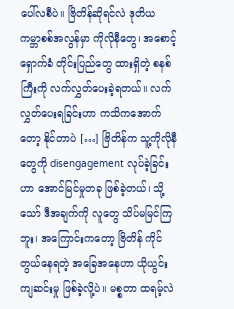ပေါ်လစီပဲ။ ဗြိတိန်ဆိုရင်လဲ ဒုတိယ ကမ္ဘာစစ်အလွန်မှာ ကိုလိုနီတွေ၊ အစောင့်ရှောက်ခံ တိုင်းပြည်တွေ ထားရှိတဲ့ စနစ်ကြီးကို လက်လွှတ်ပေးခဲ့ရတယ်။ လက်လွှတ်ပေးရခြင်းဟာ ကသိကအောက်တော့ နိုင်တာပဲ […] ဗြိတိန်က သူ့ကိုလိုနီတွေကို disengagement လုပ်ခဲ့ခြင်းဟာ အောင်မြင်မှုတခု ဖြစ်ခဲ့တယ်၊ သို့သော် ဒီအချက်ကို လူတွေ သိပ်မမြင်ကြဘူး၊ အကြောင်းကတော့ ဗြိတိန် ကိုင်တွယ်နေရတဲ့ အခြေအနေဟာ ယိုယွင်းကျဆင်းမှု ဖြစ်ခဲ့လို့ပဲ။ မစ္စတာ ထရမ့်လဲ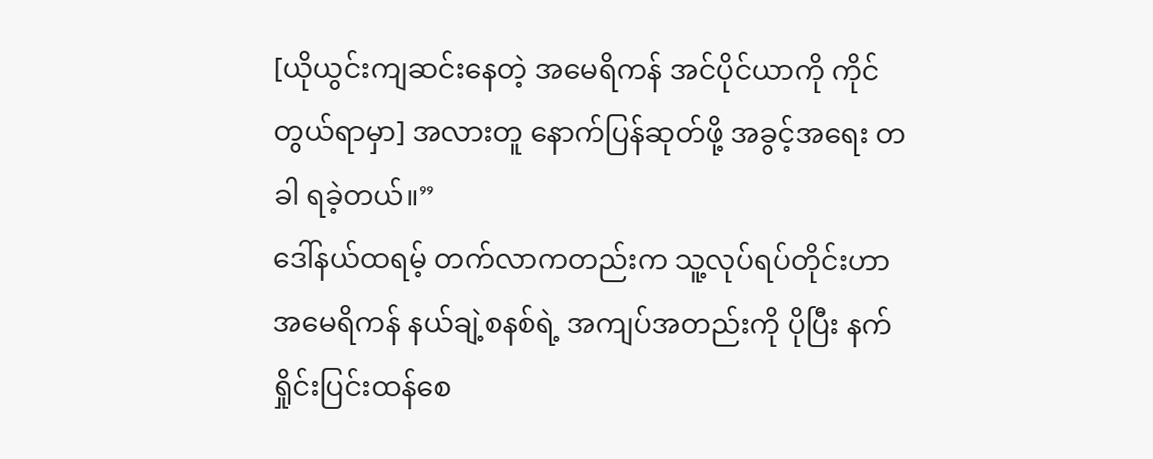[ယိုယွင်းကျဆင်းနေတဲ့ အမေရိကန် အင်ပိုင်ယာကို ကိုင်တွယ်ရာမှာ] အလားတူ နောက်ပြန်ဆုတ်ဖို့ အခွင့်အရေး တခါ ရခဲ့တယ်။”
ဒေါ်နယ်ထရမ့် တက်လာကတည်းက သူ့လုပ်ရပ်တိုင်းဟာ အမေရိကန် နယ်ချဲ့စနစ်ရဲ့ အကျပ်အတည်းကို ပိုပြီး နက်ရှိုင်းပြင်းထန်စေ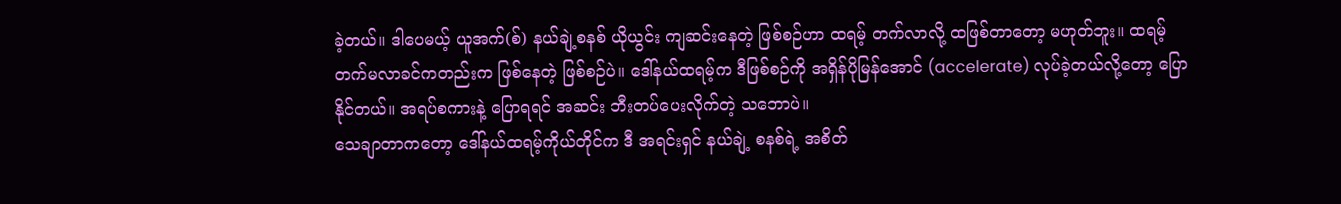ခဲ့တယ်။ ဒါပေမယ့် ယူအက်(စ်) နယ်ချဲ့စနစ် ယိုယွင်း ကျဆင်းနေတဲ့ ဖြစ်စဉ်ဟာ ထရမ့် တက်လာလို့ ထဖြစ်တာတော့ မဟုတ်ဘူး။ ထရမ့် တက်မလာခင်ကတည်းက ဖြစ်နေတဲ့ ဖြစ်စဉ်ပဲ။ ဒေါ်နယ်ထရမ့်က ဒီဖြစ်စဉ်ကို အရှိန်ပိုမြန်အောင် (accelerate) လုပ်ခဲ့တယ်လို့တော့ ပြောနိုင်တယ်။ အရပ်စကားနဲ့ ပြောရရင် အဆင်း ဘီးတပ်ပေးလိုက်တဲ့ သဘောပဲ။
သေချာတာကတော့ ဒေါ်နယ်ထရမ့်ကိုယ်တိုင်က ဒီ အရင်းရှင် နယ်ချဲ့ စနစ်ရဲ့ အစိတ်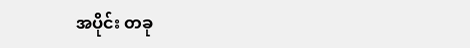အပိုင်း တခု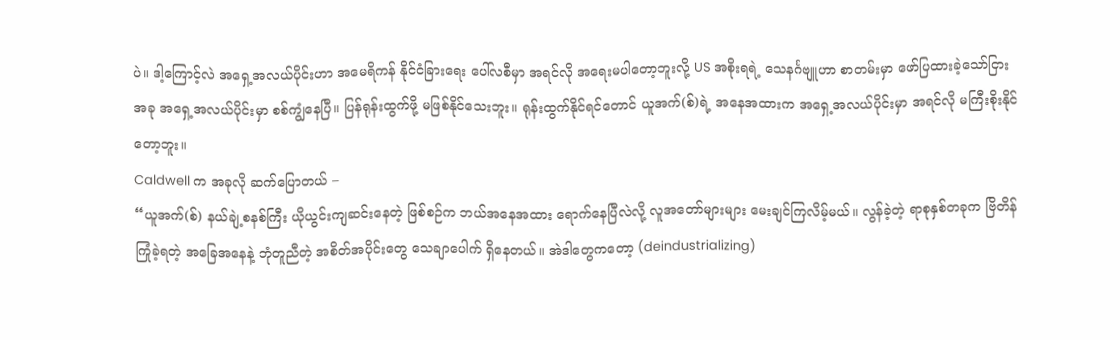ပဲ။ ဒါ့ကြောင့်လဲ အရှေ့အလယ်ပိုင်းဟာ အမေရိကန် နိုင်ငံခြားရေး ပေါ်လစီမှာ အရင်လို အရေးမပါတော့ဘူးလို့ US အစိုးရရဲ့ သေနင်္ဂဗျူဟာ စာတမ်းမှာ ဖော်ပြထားခဲ့သော်ငြား အခု အရှေ့အလယ်ပိုင်းမှာ စစ်ကျွံနေပြီ။ ပြန်ရုန်းထွက်ဖို့ မဖြစ်နိုင်သေးဘူး။ ရုန်းထွက်နိုင်ရင်တောင် ယူအက်(စ်)ရဲ့ အနေအထားက အရှေ့အလယ်ပိုင်းမှာ အရင်လို မကြီးစိုးနိုင်တော့ဘူး။
Caldwell က အခုလို ဆက်ပြောတယ် –
“ယူအက်(စ်) နယ်ချဲ့စနစ်ကြီး ယိုယွင်းကျဆင်းနေတဲ့ ဖြစ်စဉ်က ဘယ်အနေအထား ရောက်နေပြီလဲလို့ လူအတော်များများ မေးချင်ကြလိမ့်မယ်။ လွန်ခဲ့တဲ့ ရာစုနှစ်တခုက ဗြိတိန် ကြုံခဲ့ရတဲ့ အခြေအနေနဲ့ ဘုံတူညီတဲ့ အစိတ်အပိုင်းတွေ သေချာပေါက် ရှိနေတယ်။ အဲဒါတွေကတော့ (deindustrializing)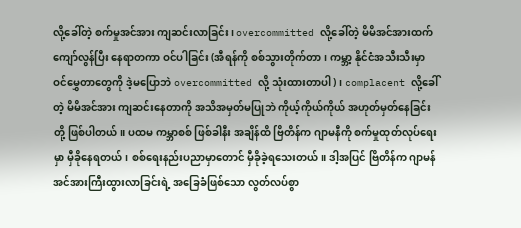လို့ခေါ်တဲ့ စက်မှုအင်အား ကျဆင်းလာခြင်း၊ overcommitted လို့ခေါ်တဲ့ မိမိအင်အားထက် ကျော်လွန်ပြီး နေရာတကာ ဝင်ပါခြင်း (အီရန်ကို စစ်သွားတိုက်တာ၊ ကမ္ဘာ့ နိုင်ငံအသီးသီးမှာ ဝင်မွှေတာတွေကို ဒဲ့မပြောဘဲ overcommitted လို့ သုံးထားတာပါ)၊ complacent လို့ခေါ်တဲ့ မိမိအင်အား ကျဆင်းနေတာကို အသိအမှတ်မပြုဘဲ ကိုယ့်ကိုယ်ကိုယ် အဟုတ်မှတ်နေခြင်းတို့ ဖြစ်ပါတယ်။ ပထမ ကမ္ဘာစစ် ဖြစ်ခါနီး အချိန်ထိ ဗြိတိန်က ဂျာမနီကို စက်မှုထုတ်လုပ်ရေးမှာ မှီခိုနေရတယ်၊ စစ်ရေးနည်းပညာမှာတောင် မှီခိုခဲ့ရသေးတယ်။ ဒါ့အပြင် ဗြိတိန်က ဂျာမန် အင်အားကြီးထွားလာခြင်းရဲ့ အခြေခံဖြစ်သော လွတ်လပ်စွာ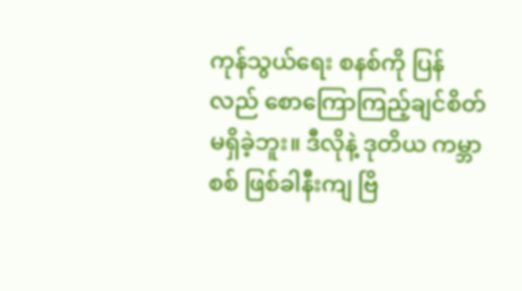ကုန်သွယ်ရေး စနစ်ကို ပြန်လည် စောကြောကြည့်ချင်စိတ် မရှိခဲ့ဘူး။ ဒီလိုနဲ့ ဒုတိယ ကမ္ဘာစစ် ဖြစ်ခါနီးကျ ဗြိ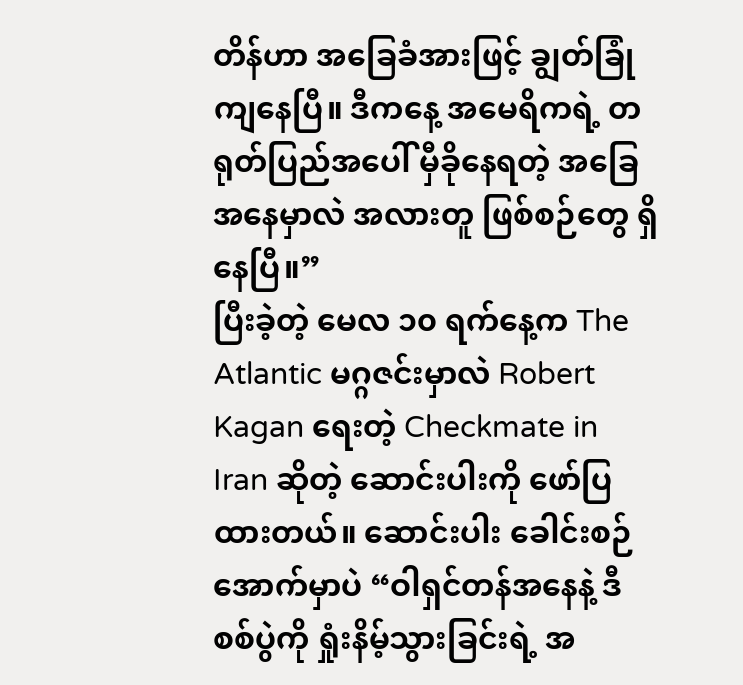တိန်ဟာ အခြေခံအားဖြင့် ချွတ်ခြုံကျနေပြီ။ ဒီကနေ့ အမေရိကရဲ့ တရုတ်ပြည်အပေါ် မှီခိုနေရတဲ့ အခြေအနေမှာလဲ အလားတူ ဖြစ်စဉ်တွေ ရှိနေပြီ။”
ပြီးခဲ့တဲ့ မေလ ၁၀ ရက်နေ့က The Atlantic မဂ္ဂဇင်းမှာလဲ Robert Kagan ရေးတဲ့ Checkmate in Iran ဆိုတဲ့ ဆောင်းပါးကို ဖော်ပြထားတယ်။ ဆောင်းပါး ခေါင်းစဉ်အောက်မှာပဲ “ဝါရှင်တန်အနေနဲ့ ဒီစစ်ပွဲကို ရှုံးနိမ့်သွားခြင်းရဲ့ အ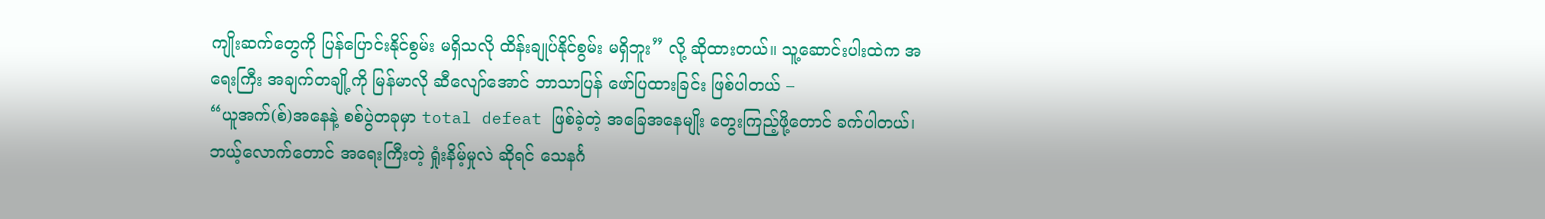ကျိုးဆက်တွေကို ပြန်ပြောင်းနိုင်စွမ်း မရှိသလို ထိန်းချုပ်နိုင်စွမ်း မရှိဘူး” လို့ ဆိုထားတယ်။ သူ့ဆောင်းပါးထဲက အရေးကြီး အချက်တချို့ကို မြန်မာလို ဆီလျော်အောင် ဘာသာပြန် ဖော်ပြထားခြင်း ဖြစ်ပါတယ် –
“ယူအက်(စ်)အနေနဲ့ စစ်ပွဲတခုမှာ total defeat ဖြစ်ခဲ့တဲ့ အခြေအနေမျိုး တွေးကြည့်ဖို့တောင် ခက်ပါတယ်၊ ဘယ့်လောက်တောင် အရေးကြီးတဲ့ ရှုံးနိမ့်မှုလဲ ဆိုရင် သေနင်္ဂ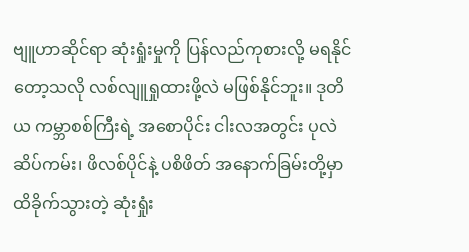ဗျူဟာဆိုင်ရာ ဆုံးရှုံးမှုကို ပြန်လည်ကုစားလို့ မရနိုင်တော့သလို လစ်လျူရှုထားဖို့လဲ မဖြစ်နိုင်ဘူး။ ဒုတိယ ကမ္ဘာစစ်ကြီးရဲ့ အစောပိုင်း ငါးလအတွင်း ပုလဲ ဆိပ်ကမ်း၊ ဖိလစ်ပိုင်နဲ့ ပစိဖိတ် အနောက်ခြမ်းတို့မှာ ထိခိုက်သွားတဲ့ ဆုံးရှုံး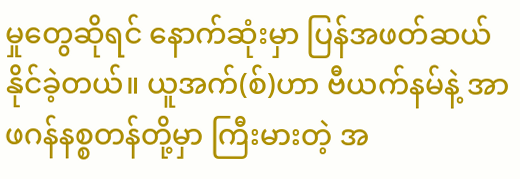မှုတွေဆိုရင် နောက်ဆုံးမှာ ပြန်အဖတ်ဆယ်နိုင်ခဲ့တယ်။ ယူအက်(စ်)ဟာ ဗီယက်နမ်နဲ့ အာဖဂန်နစ္စတန်တို့မှာ ကြီးမားတဲ့ အ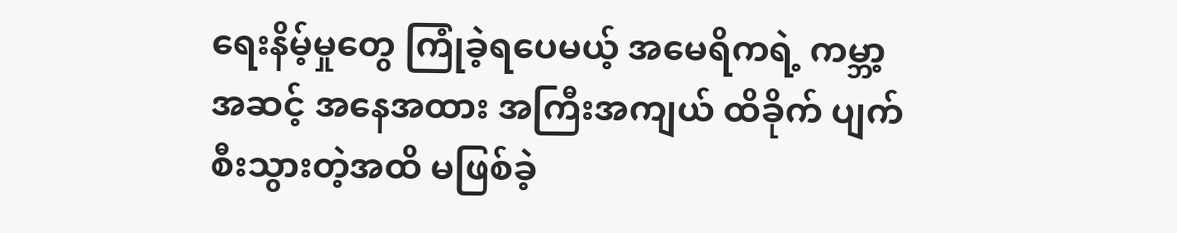ရေးနိမ့်မှုတွေ ကြုံခဲ့ရပေမယ့် အမေရိကရဲ့ ကမ္ဘာ့ အဆင့် အနေအထား အကြီးအကျယ် ထိခိုက် ပျက်စီးသွားတဲ့အထိ မဖြစ်ခဲ့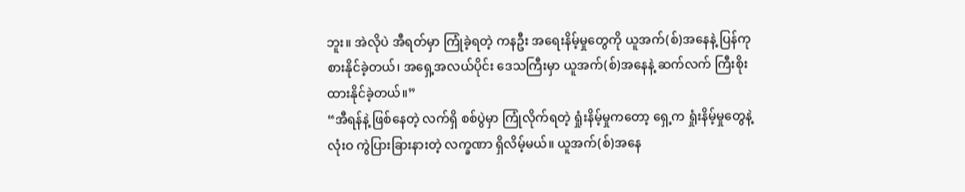ဘူး။ အဲလိုပဲ အီရတ်မှာ ကြုံခဲ့ရတဲ့ ကနဦး အရေးနိမ့်မှုတွေကို ယူအက်(စ်)အနေနဲ့ ပြန်ကုစားနိုင်ခဲ့တယ်၊ အရှေ့အလယ်ပိုင်း ဒေသကြီးမှာ ယူအက်(စ်)အနေနဲ့ ဆက်လက် ကြီးစိုးထားနိုင်ခဲ့တယ်။”
“အီရန်နဲ့ ဖြစ်နေတဲ့ လက်ရှိ စစ်ပွဲမှာ ကြုံလိုက်ရတဲ့ ရှုံးနိမ့်မှုကတော့ ရှေ့က ရှုံးနိမ့်မှုတွေနဲ့ လုံးဝ ကွဲပြားခြားနားတဲ့ လက္ခဏာ ရှိလိမ့်မယ်။ ယူအက်(စ်)အနေ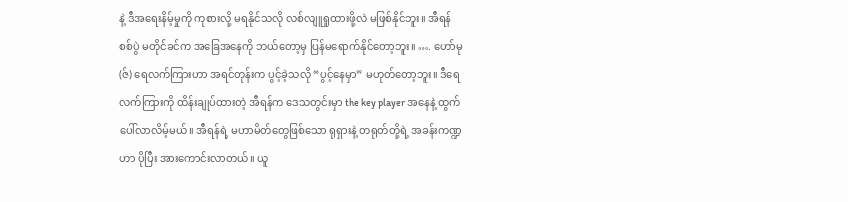နဲ့ ဒီအရေးနိမ့်မှုကို ကုစားလို့ မရနိုင်သလို လစ်လျူရှုထားဖို့လဲ မဖြစ်နိုင်ဘူး။ အီရန် စစ်ပွဲ မတိုင်ခင်က အခြေအနေကို ဘယ်တော့မှ ပြန်မရောက်နိုင်တော့ဘူး။ …. ဟော်မု(ဇ်) ရေလက်ကြားဟာ အရင်တုန်းက ပွင့်ခဲ့သလို “ပွင့်နေမှာ” မဟုတ်တော့ဘူး။ ဒီရေလက်ကြားကို ထိန်းချုပ်ထားတဲ့ အီရန်က ဒေသတွင်းမှာ the key player အနေနဲ့ ထွက်ပေါ်လာလိမ့်မယ်။ အီရန်ရဲ့ မဟာမိတ်တွေဖြစ်သော ရုရှားနဲ့ တရုတ်တို့ရဲ့ အခန်းကဏ္ဍဟာ ပိုပြီး အားကောင်းလာတယ်။ ယူ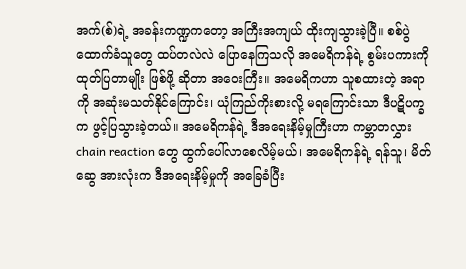အက်(စ်)ရဲ့ အခန်းကဏ္ဍကတော့ အကြီးအကျယ် ထိုးကျသွားခဲ့ပြီ။ စစ်ပွဲ ထောက်ခံသူတွေ ထပ်တလဲလဲ ပြောနေကြသလို အမေရိကန်ရဲ့ စွမ်းပကားကို ထုတ်ပြတာမျိုး ဖြစ်ဖို့ ဆိုတာ အဝေးကြီး။ အမေရိကဟာ သူစထားတဲ့ အရာကို အဆုံးမသတ်နိုင်ကြောင်း၊ ယုံကြည်ကိုးစားလို့ မရကြောင်းသာ ဒီပဋိပက္ခက ဖွင့်ပြသွားခဲ့တယ်။ အမေရိကန်ရဲ့ ဒီအရေးနိမ့်မှုကြီးဟာ ကမ္ဘာတလွှား chain reaction တွေ ထွက်ပေါ်လာစေလိမ့်မယ်၊ အမေရိကန်ရဲ့ ရန်သူ၊ မိတ်ဆွေ အားလုံးက ဒီအရေးနိမ့်မှုကို အခြေခံပြီး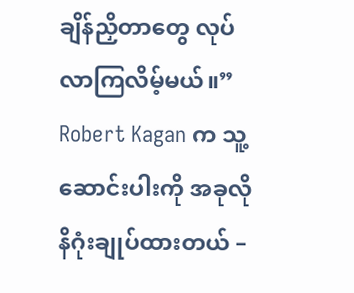ချိန်ညှိတာတွေ လုပ်လာကြလိမ့်မယ်။”
Robert Kagan က သူ့ဆောင်းပါးကို အခုလို နိဂုံးချုပ်ထားတယ် –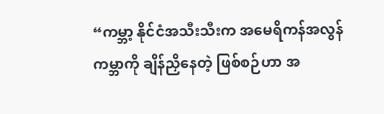“ကမ္ဘာ့ နိုင်ငံအသီးသီးက အမေရိကန်အလွန် ကမ္ဘာကို ချိန်ညှိနေတဲ့ ဖြစ်စဉ်ဟာ အ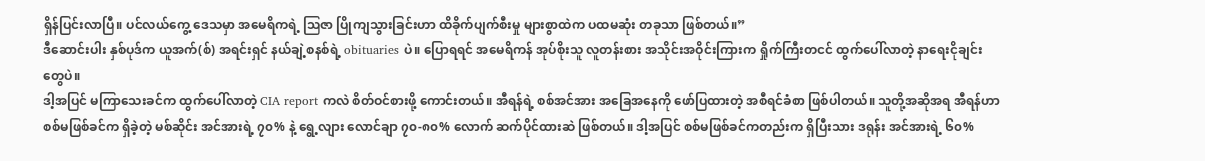ရှိန်ပြင်းလာပြီ။ ပင်လယ်ကွေ့ ဒေသမှာ အမေရိကရဲ့ ဩဇာ ပြိုကျသွားခြင်းဟာ ထိခိုက်ပျက်စီးမှု များစွာထဲက ပထမဆုံး တခုသာ ဖြစ်တယ်။”
ဒီဆောင်းပါး နှစ်ပုဒ်က ယူအက်(စ်) အရင်းရှင် နယ်ချဲ့စနစ်ရဲ့ obituaries ပဲ။ ပြောရရင် အမေရိကန် အုပ်စိုးသူ လူတန်းစား အသိုင်းအဝိုင်းကြားက ရှိုက်ကြီးတငင် ထွက်ပေါ်လာတဲ့ နာရေးငိုချင်းတွေပဲ။
ဒါ့အပြင် မကြာသေးခင်က ထွက်ပေါ်လာတဲ့ CIA report ကလဲ စိတ်ဝင်စားဖို့ ကောင်းတယ်။ အီရန်ရဲ့ စစ်အင်အား အခြေအနေကို ဖော်ပြထားတဲ့ အစီရင်ခံစာ ဖြစ်ပါတယ်။ သူတို့အဆိုအရ အီရန်ဟာ စစ်မဖြစ်ခင်က ရှိခဲ့တဲ့ မစ်ဆိုင်း အင်အားရဲ့ ၇၀% နဲ့ ရွေ့လျား လောင်ချာ ၇၀-၈၀% လောက် ဆက်ပိုင်ထားဆဲ ဖြစ်တယ်။ ဒါ့အပြင် စစ်မဖြစ်ခင်ကတည်းက ရှိပြီးသား ဒရုန်း အင်အားရဲ့ ၆၀%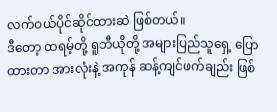လက်ဝယ်ပိုင်ဆိုင်ထားဆဲ ဖြစ်တယ်။
ဒီတော့ ထရမ့်တို့ ရူဘီယိုတို့ အများပြည်သူရှေ့ ပြောထားတာ အားလုံးနဲ့ အကုန် ဆန့်ကျင်ဖက်ချည်း ဖြစ်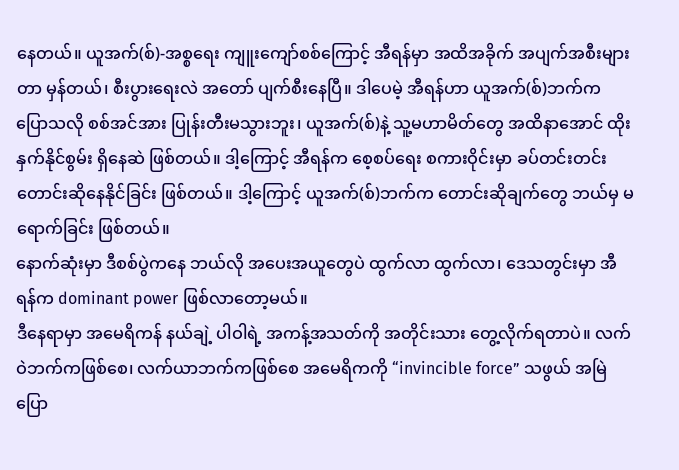နေတယ်။ ယူအက်(စ်)-အစ္စရေး ကျူးကျော်စစ်ကြောင့် အီရန်မှာ အထိအခိုက် အပျက်အစီးများတာ မှန်တယ်၊ စီးပွားရေးလဲ အတော် ပျက်စီးနေပြီ။ ဒါပေမဲ့ အီရန်ဟာ ယူအက်(စ်)ဘက်က ပြောသလို စစ်အင်အား ပြုန်းတီးမသွားဘူး၊ ယူအက်(စ်)နဲ့ သူ့မဟာမိတ်တွေ အထိနာအောင် ထိုးနှက်နိုင်စွမ်း ရှိနေဆဲ ဖြစ်တယ်။ ဒါ့ကြောင့် အီရန်က စေ့စပ်ရေး စကားဝိုင်းမှာ ခပ်တင်းတင်း တောင်းဆိုနေနိုင်ခြင်း ဖြစ်တယ်။ ဒါ့ကြောင့် ယူအက်(စ်)ဘက်က တောင်းဆိုချက်တွေ ဘယ်မှ မရောက်ခြင်း ဖြစ်တယ်။
နောက်ဆုံးမှာ ဒီစစ်ပွဲကနေ ဘယ်လို အပေးအယူတွေပဲ ထွက်လာ ထွက်လာ၊ ဒေသတွင်းမှာ အီရန်က dominant power ဖြစ်လာတော့မယ်။
ဒီနေရာမှာ အမေရိကန် နယ်ချဲ့ ပါဝါရဲ့ အကန့်အသတ်ကို အတိုင်းသား တွေ့လိုက်ရတာပဲ။ လက်ဝဲဘက်ကဖြစ်စေ၊ လက်ယာဘက်ကဖြစ်စေ အမေရိကကို “invincible force” သဖွယ် အမြဲ ပြော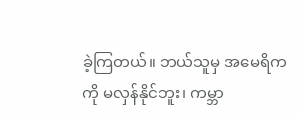ခဲ့ကြတယ်။ ဘယ်သူမှ အမေရိကကို မလှန်နိုင်ဘူး၊ ကမ္ဘာ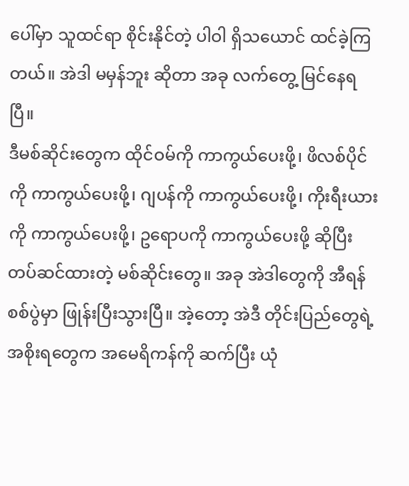ပေါ်မှာ သူထင်ရာ စိုင်းနိုင်တဲ့ ပါဝါ ရှိသယောင် ထင်ခဲ့ကြတယ်။ အဲဒါ မမှန်ဘူး ဆိုတာ အခု လက်တွေ့ မြင်နေရပြီ။
ဒီမစ်ဆိုင်းတွေက ထိုင်ဝမ်ကို ကာကွယ်ပေးဖို့၊ ဖိလစ်ပိုင်ကို ကာကွယ်ပေးဖို့၊ ဂျပန်ကို ကာကွယ်ပေးဖို့၊ ကိုးရီးယားကို ကာကွယ်ပေးဖို့၊ ဥရောပကို ကာကွယ်ပေးဖို့ ဆိုပြီး တပ်ဆင်ထားတဲ့ မစ်ဆိုင်းတွေ။ အခု အဲဒါတွေကို အီရန်စစ်ပွဲမှာ ဖြုန်းပြီးသွားပြီ။ အဲ့တော့ အဲဒီ တိုင်းပြည်တွေရဲ့ အစိုးရတွေက အမေရိကန်ကို ဆက်ပြီး ယုံ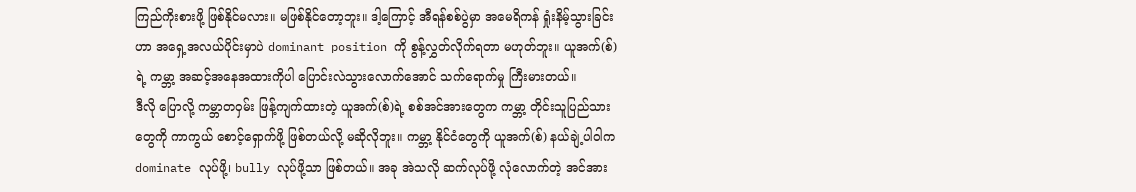ကြည်ကိုးစားဖို့ ဖြစ်နိုင်မလား။ မဖြစ်နိုင်တော့ဘူး။ ဒါ့ကြောင့် အီရန်စစ်ပွဲမှာ အမေရိကန် ရှုံးနိမ့်သွားခြင်းဟာ အရှေ့အလယ်ပိုင်းမှာပဲ dominant position ကို စွန့်လွှတ်လိုက်ရတာ မဟုတ်ဘူး။ ယူအက်(စ်)ရဲ့ ကမ္ဘာ့ အဆင့်အနေအထားကိုပါ ပြောင်းလဲသွားလောက်အောင် သက်ရောက်မှု ကြီးမားတယ်။
ဒီလို ပြောလို့ ကမ္ဘာတဝှမ်း ဖြန့်ကျက်ထားတဲ့ ယူအက်(စ်)ရဲ့ စစ်အင်အားတွေက ကမ္ဘာ့ တိုင်းသူပြည်သားတွေကို ကာကွယ် စောင့်ရှောက်ဖို့ ဖြစ်တယ်လို့ မဆိုလိုဘူး။ ကမ္ဘာ့ နိုင်ငံတွေကို ယူအက်(စ်) နယ်ချဲ့ပါဝါက dominate လုပ်ဖို့၊ bully လုပ်ဖို့သာ ဖြစ်တယ်။ အခု အဲသလို ဆက်လုပ်ဖို့ လုံလောက်တဲ့ အင်အား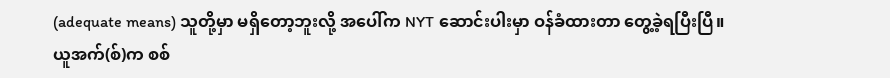(adequate means) သူတို့မှာ မရှိတော့ဘူးလို့ အပေါ်က NYT ဆောင်းပါးမှာ ဝန်ခံထားတာ တွေ့ခဲ့ရပြီးပြီ။
ယူအက်(စ်)က စစ်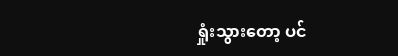ရှုံးသွားတော့ ပင်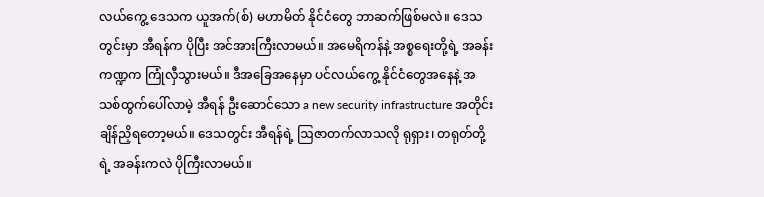လယ်ကွေ့ ဒေသက ယူအက်(စ်) မဟာမိတ် နိုင်ငံတွေ ဘာဆက်ဖြစ်မလဲ။ ဒေသတွင်းမှာ အီရန်က ပိုပြီး အင်အားကြီးလာမယ်။ အမေရိကန်နဲ့ အစ္စရေးတို့ရဲ့ အခန်းကဏ္ဍက ကြုံလှီသွားမယ်။ ဒီအခြေအနေမှာ ပင်လယ်ကွေ့ နိုင်ငံတွေအနေနဲ့ အသစ်ထွက်ပေါ်လာမဲ့ အီရန် ဦးဆောင်သော a new security infrastructure အတိုင်း ချိန်ညှိရတော့မယ်။ ဒေသတွင်း အီရန်ရဲ့ ဩဇာတက်လာသလို ရုရှား၊ တရုတ်တို့ရဲ့ အခန်းကလဲ ပိုကြီးလာမယ်။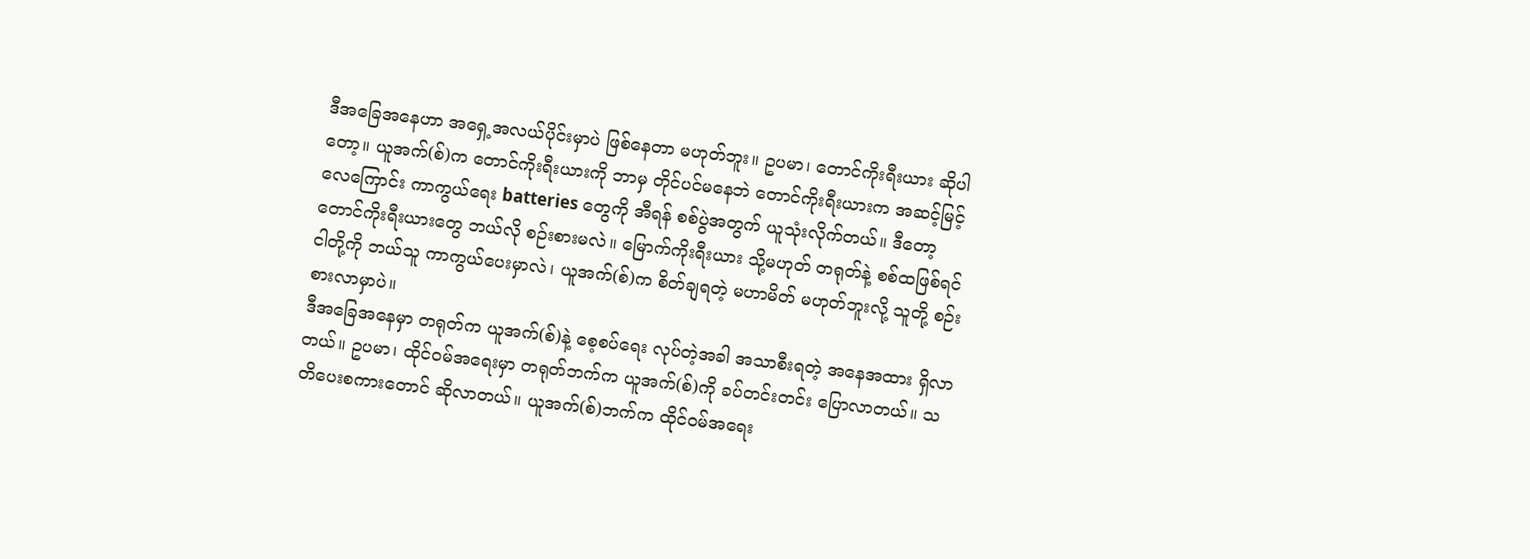ဒီအခြေအနေဟာ အရှေ့အလယ်ပိုင်းမှာပဲ ဖြစ်နေတာ မဟုတ်ဘူး။ ဥပမာ၊ တောင်ကိုးရီးယား ဆိုပါတော့။ ယူအက်(စ်)က တောင်ကိုးရီးယားကို ဘာမှ တိုင်ပင်မနေဘဲ တောင်ကိုးရီးယားက အဆင့်မြင့် လေကြောင်း ကာကွယ်ရေး batteries တွေကို အီရန် စစ်ပွဲအတွက် ယူသုံးလိုက်တယ်။ ဒီတော့ တောင်ကိုးရီးယားတွေ ဘယ်လို စဉ်းစားမလဲ။ မြောက်ကိုးရီးယား သို့မဟုတ် တရုတ်နဲ့ စစ်ထဖြစ်ရင် ငါတို့ကို ဘယ်သူ ကာကွယ်ပေးမှာလဲ၊ ယူအက်(စ်)က စိတ်ချရတဲ့ မဟာမိတ် မဟုတ်ဘူးလို့ သူတို့ စဉ်းစားလာမှာပဲ။
ဒီအခြေအနေမှာ တရုတ်က ယူအက်(စ်)နဲ့ စေ့စပ်ရေး လုပ်တဲ့အခါ အသာစီးရတဲ့ အနေအထား ရှိလာတယ်။ ဥပမာ၊ ထိုင်ဝမ်အရေးမှာ တရုတ်ဘက်က ယူအက်(စ်)ကို ခပ်တင်းတင်း ပြောလာတယ်။ သတိပေးစကားတောင် ဆိုလာတယ်။ ယူအက်(စ်)ဘက်က ထိုင်ဝမ်အရေး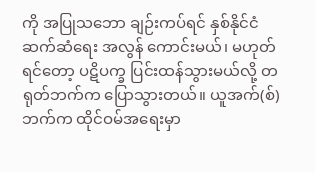ကို အပြုသဘော ချဉ်းကပ်ရင် နှစ်နိုင်ငံ ဆက်ဆံရေး အလွန် ကောင်းမယ်၊ မဟုတ်ရင်တော့ ပဋိပက္ခ ပြင်းထန်သွားမယ်လို့ တရုတ်ဘက်က ပြောသွားတယ်။ ယူအက်(စ်)ဘက်က ထိုင်ဝမ်အရေးမှာ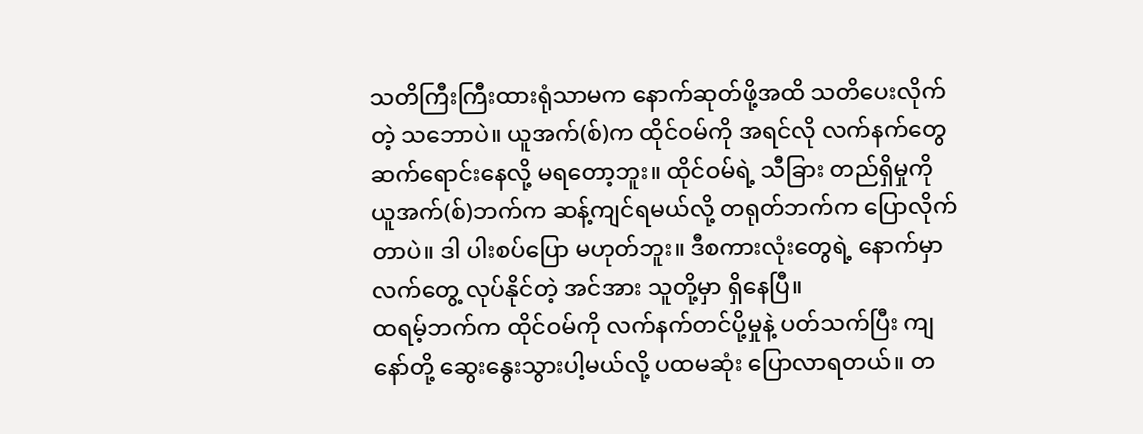သတိကြီးကြီးထားရုံသာမက နောက်ဆုတ်ဖို့အထိ သတိပေးလိုက်တဲ့ သဘောပဲ။ ယူအက်(စ်)က ထိုင်ဝမ်ကို အရင်လို လက်နက်တွေ ဆက်ရောင်းနေလို့ မရတော့ဘူး။ ထိုင်ဝမ်ရဲ့ သီခြား တည်ရှိမှုကို ယူအက်(စ်)ဘက်က ဆန့်ကျင်ရမယ်လို့ တရုတ်ဘက်က ပြောလိုက်တာပဲ။ ဒါ ပါးစပ်ပြော မဟုတ်ဘူး။ ဒီစကားလုံးတွေရဲ့ နောက်မှာ လက်တွေ့ လုပ်နိုင်တဲ့ အင်အား သူတို့မှာ ရှိနေပြီ။
ထရမ့်ဘက်က ထိုင်ဝမ်ကို လက်နက်တင်ပို့မှုနဲ့ ပတ်သက်ပြီး ကျနော်တို့ ဆွေးနွေးသွားပါ့မယ်လို့ ပထမဆုံး ပြောလာရတယ်။ တ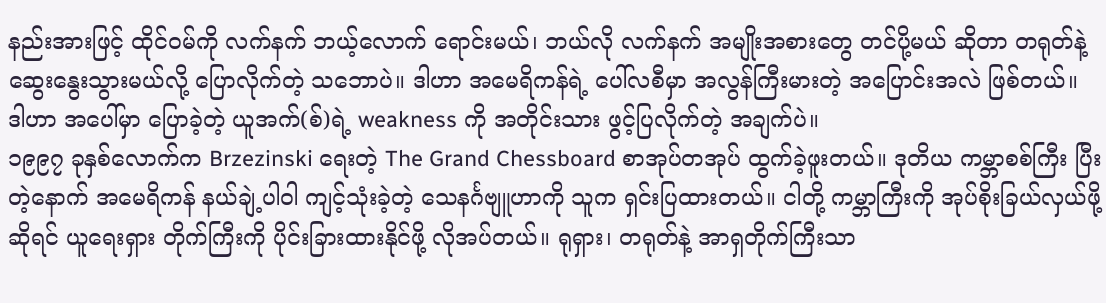နည်းအားဖြင့် ထိုင်ဝမ်ကို လက်နက် ဘယ့်လောက် ရောင်းမယ်၊ ဘယ်လို လက်နက် အမျိုးအစားတွေ တင်ပို့မယ် ဆိုတာ တရုတ်နဲ့ ဆွေးနွေးသွားမယ်လို့ ပြောလိုက်တဲ့ သဘောပဲ။ ဒါဟာ အမေရိကန်ရဲ့ ပေါ်လစီမှာ အလွန်ကြီးမားတဲ့ အပြောင်းအလဲ ဖြစ်တယ်။
ဒါဟာ အပေါ်မှာ ပြောခဲ့တဲ့ ယူအက်(စ်)ရဲ့ weakness ကို အတိုင်းသား ဖွင့်ပြလိုက်တဲ့ အချက်ပဲ။
၁၉၉၇ ခုနှစ်လောက်က Brzezinski ရေးတဲ့ The Grand Chessboard စာအုပ်တအုပ် ထွက်ခဲ့ဖူးတယ်။ ဒုတိယ ကမ္ဘာစစ်ကြီး ပြီးတဲ့နောက် အမေရိကန် နယ်ချဲ့ပါဝါ ကျင့်သုံးခဲ့တဲ့ သေနင်္ဂဗျူဟာကို သူက ရှင်းပြထားတယ်။ ငါတို့ ကမ္ဘာကြီးကို အုပ်စိုးခြယ်လှယ်ဖို့ဆိုရင် ယူရေးရှား တိုက်ကြီးကို ပိုင်းခြားထားနိုင်ဖို့ လိုအပ်တယ်။ ရုရှား၊ တရုတ်နဲ့ အာရှတိုက်ကြီးသာ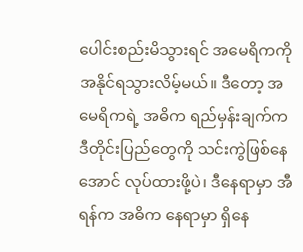ပေါင်းစည်းမိသွားရင် အမေရိကကို အနိုင်ရသွားလိမ့်မယ်။ ဒီတော့ အမေရိကရဲ့ အဓိက ရည်မှန်းချက်က ဒီတိုင်းပြည်တွေကို သင်းကွဲဖြစ်နေအောင် လုပ်ထားဖို့ပဲ၊ ဒီနေရာမှာ အီရန်က အဓိက နေရာမှာ ရှိနေ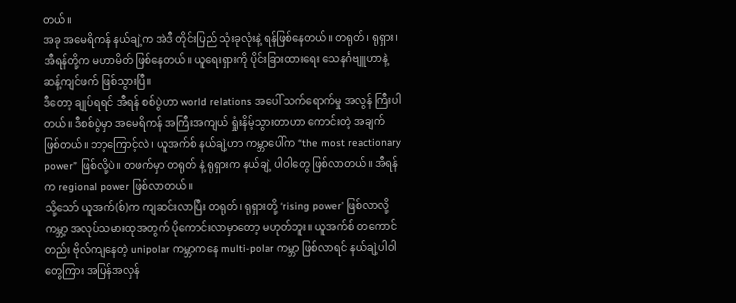တယ်။
အခု အမေရိကန် နယ်ချဲ့က အဲဒီ တိုင်းပြည် သုံးခုလုံးနဲ့ ရန်ဖြစ်နေတယ်။ တရုတ်၊ ရုရှား၊ အီရန်တို့က မဟာမိတ် ဖြစ်နေတယ်။ ယူရေးရှားကို ပိုင်းခြားထားရေး သေနင်္ဂဗျူဟာနဲ့ ဆန့်ကျင်ဖက် ဖြစ်သွားပြီ။
ဒီတော့ ချုပ်ရရင် အီရန် စစ်ပွဲဟာ world relations အပေါ် သက်ရောက်မှု အလွန် ကြီးပါတယ်။ ဒီစစ်ပွဲမှာ အမေရိကန် အကြီးအကျယ် ရှုံးနိမ့်သွားတာဟာ ကောင်းတဲ့ အချက် ဖြစ်တယ်။ ဘာ့ကြောင့်လဲ၊ ယူအက်စ် နယ်ချဲ့ဟာ ကမ္ဘာပေါ်က “the most reactionary power” ဖြစ်လို့ပဲ။ တဖက်မှာ တရုတ် နဲ့ ရုရှားက နယ်ချဲ့ ပါဝါတွေ ဖြစ်လာတယ်။ အီရန်က regional power ဖြစ်လာတယ်။
သို့သော် ယူအက်(စ်)က ကျဆင်းလာပြီး တရုတ်၊ ရုရှားတို့ ‘rising power’ ဖြစ်လာလို့ ကမ္ဘာ့ အလုပ်သမားထုအတွက် ပိုကောင်းလာမှာတော့ မဟုတ်ဘူး။ ယူအက်စ် တကောင်တည်း ဗိုလ်ကျနေတဲ့ unipolar ကမ္ဘာကနေ multi-polar ကမ္ဘာ ဖြစ်လာရင် နယ်ချဲ့ပါဝါတွေကြား အပြန်အလှန်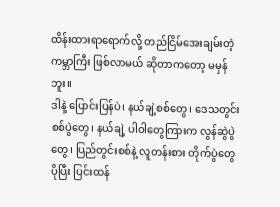ထိန်းထားရာရောက်လို့ တည်ငြိမ်အေးချမ်းတဲ့ ကမ္ဘာကြီး ဖြစ်လာမယ် ဆိုတာကတော့ မမှန်ဘူး။
ဒါနဲ့ ပြောင်းပြန်ပဲ၊ နယ်ချဲ့စစ်တွေ၊ ဒေသတွင်း စစ်ပွဲတွေ၊ နယ်ချဲ့ ပါဝါတွေကြားက လွန်ဆွဲပွဲတွေ၊ ပြည်တွင်းစစ်နဲ့ လူတန်းစား တိုက်ပွဲတွေ ပိုပြီး ပြင်းထန်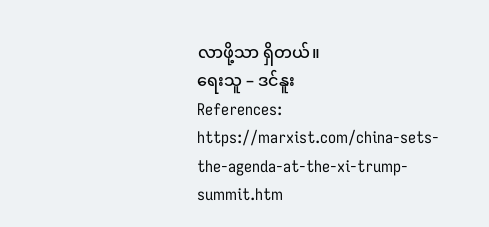လာဖို့သာ ရှိတယ်။
ရေးသူ – ဒင်နူး
References:
https://marxist.com/china-sets-the-agenda-at-the-xi-trump-summit.htm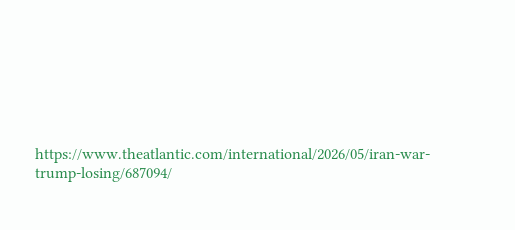https://www.theatlantic.com/international/2026/05/iran-war-trump-losing/687094/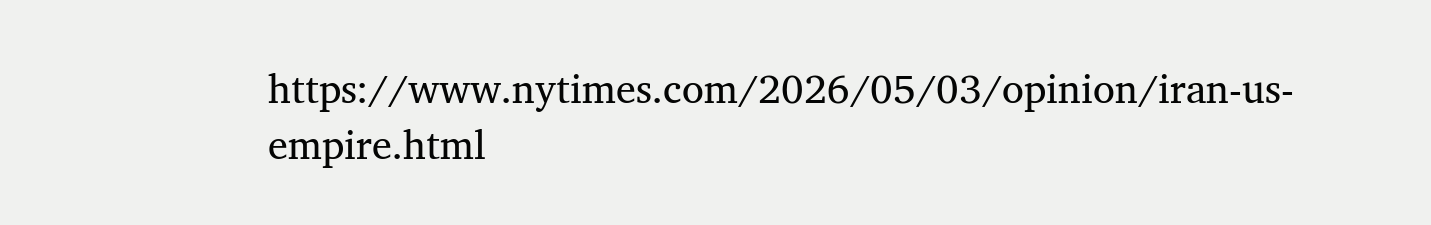https://www.nytimes.com/2026/05/03/opinion/iran-us-empire.html